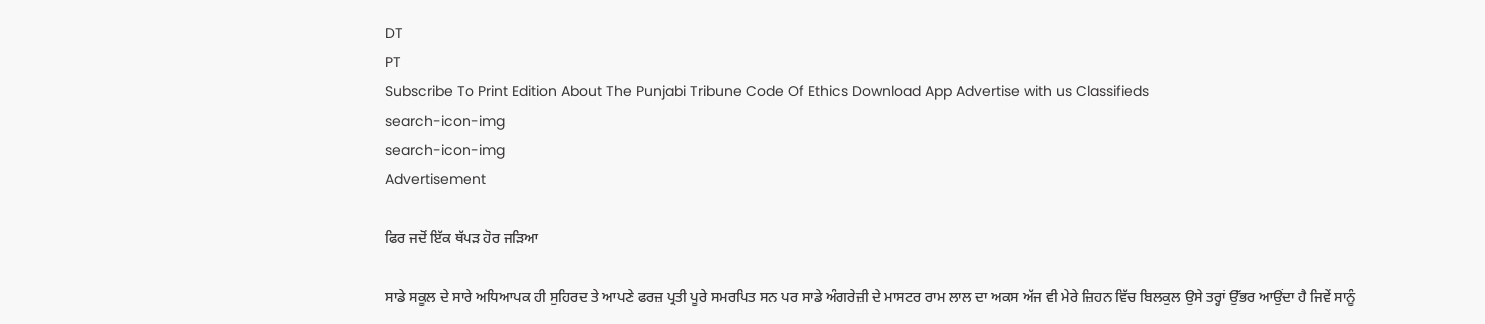DT
PT
Subscribe To Print Edition About The Punjabi Tribune Code Of Ethics Download App Advertise with us Classifieds
search-icon-img
search-icon-img
Advertisement

ਫਿਰ ਜਦੋਂ ਇੱਕ ਥੱਪੜ ਹੋਰ ਜੜਿਆ

ਸਾਡੇ ਸਕੂਲ ਦੇ ਸਾਰੇ ਅਧਿਆਪਕ ਹੀ ਸੁਹਿਰਦ ਤੇ ਆਪਣੇ ਫਰਜ਼ ਪ੍ਰਤੀ ਪੂਰੇ ਸਮਰਪਿਤ ਸਨ ਪਰ ਸਾਡੇ ਅੰਗਰੇਜ਼ੀ ਦੇ ਮਾਸਟਰ ਰਾਮ ਲਾਲ ਦਾ ਅਕਸ ਅੱਜ ਵੀ ਮੇਰੇ ਜ਼ਿਹਨ ਵਿੱਚ ਬਿਲਕੁਲ ਉਸੇ ਤਰ੍ਹਾਂ ਉੱਭਰ ਆਉਂਦਾ ਹੈ ਜਿਵੇਂ ਸਾਨੂੰ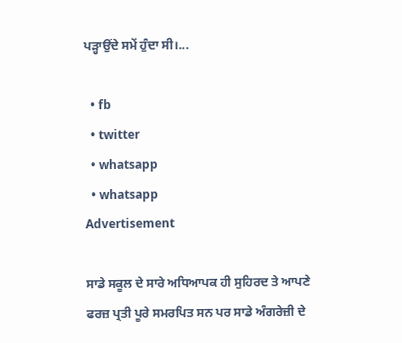ਪੜ੍ਹਾਉਂਦੇ ਸਮੇਂ ਹੁੰਦਾ ਸੀ।...

  • fb
  • twitter
  • whatsapp
  • whatsapp
Advertisement

ਸਾਡੇ ਸਕੂਲ ਦੇ ਸਾਰੇ ਅਧਿਆਪਕ ਹੀ ਸੁਹਿਰਦ ਤੇ ਆਪਣੇ ਫਰਜ਼ ਪ੍ਰਤੀ ਪੂਰੇ ਸਮਰਪਿਤ ਸਨ ਪਰ ਸਾਡੇ ਅੰਗਰੇਜ਼ੀ ਦੇ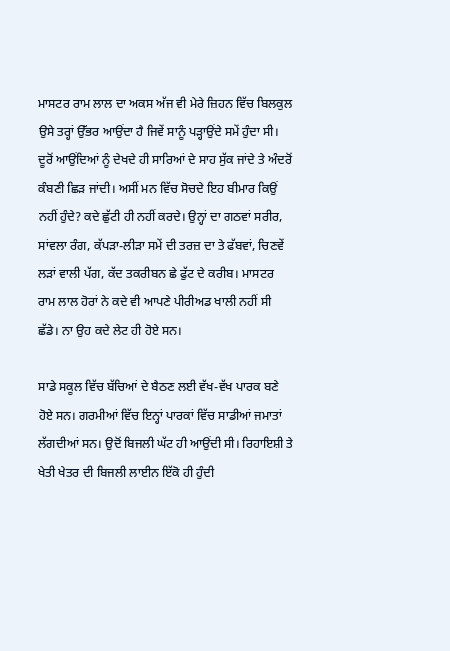ਮਾਸਟਰ ਰਾਮ ਲਾਲ ਦਾ ਅਕਸ ਅੱਜ ਵੀ ਮੇਰੇ ਜ਼ਿਹਨ ਵਿੱਚ ਬਿਲਕੁਲ ਉਸੇ ਤਰ੍ਹਾਂ ਉੱਭਰ ਆਉਂਦਾ ਹੈ ਜਿਵੇਂ ਸਾਨੂੰ ਪੜ੍ਹਾਉਂਦੇ ਸਮੇਂ ਹੁੰਦਾ ਸੀ। ਦੂਰੋਂ ਆਉਂਦਿਆਂ ਨੂੰ ਦੇਖਦੇ ਹੀ ਸਾਰਿਆਂ ਦੇ ਸਾਹ ਸੁੱਕ ਜਾਂਦੇ ਤੇ ਅੰਦਰੋਂ ਕੰਬਣੀ ਛਿੜ ਜਾਂਦੀ। ਅਸੀਂ ਮਨ ਵਿੱਚ ਸੋਚਦੇ ਇਹ ਬੀਮਾਰ ਕਿਉਂ ਨਹੀਂ ਹੁੰਦੇ? ਕਦੇ ਛੁੱਟੀ ਹੀ ਨਹੀਂ ਕਰਦੇ। ਉਨ੍ਹਾਂ ਦਾ ਗਠਵਾਂ ਸਰੀਰ, ਸਾਂਵਲਾ ਰੰਗ, ਕੱਪੜਾ-ਲੀੜਾ ਸਮੇਂ ਦੀ ਤਰਜ਼ ਦਾ ਤੇ ਫੱਬਵਾਂ, ਚਿਣਵੇਂ ਲੜਾਂ ਵਾਲੀ ਪੱਗ, ਕੱਦ ਤਕਰੀਬਨ ਛੇ ਫੁੱਟ ਦੇ ਕਰੀਬ। ਮਾਸਟਰ ਰਾਮ ਲਾਲ ਹੋਰਾਂ ਨੇ ਕਦੇ ਵੀ ਆਪਣੇ ਪੀਰੀਅਡ ਖਾਲੀ ਨਹੀਂ ਸੀ ਛੱਡੇ। ਨਾ ਉਹ ਕਦੇ ਲੇਟ ਹੀ ਹੋਏ ਸਨ।

ਸਾਡੇ ਸਕੂਲ ਵਿੱਚ ਬੱਚਿਆਂ ਦੇ ਬੈਠਣ ਲਈ ਵੱਖ-ਵੱਖ ਪਾਰਕ ਬਣੇ ਹੋਏ ਸਨ। ਗਰਮੀਆਂ ਵਿੱਚ ਇਨ੍ਹਾਂ ਪਾਰਕਾਂ ਵਿੱਚ ਸਾਡੀਆਂ ਜਮਾਤਾਂ ਲੱਗਦੀਆਂ ਸਨ। ਉਦੋਂ ਬਿਜਲੀ ਘੱਟ ਹੀ ਆਉਂਦੀ ਸੀ। ਰਿਹਾਇਸ਼ੀ ਤੇ ਖੇਤੀ ਖੇਤਰ ਦੀ ਬਿਜਲੀ ਲਾਈਨ ਇੱਕੋ ਹੀ ਹੁੰਦੀ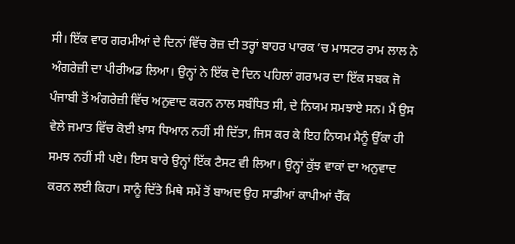ਸੀ। ਇੱਕ ਵਾਰ ਗਰਮੀਆਂ ਦੇ ਦਿਨਾਂ ਵਿੱਚ ਰੋਜ਼ ਦੀ ਤਰ੍ਹਾਂ ਬਾਹਰ ਪਾਰਕ ’ਚ ਮਾਸਟਰ ਰਾਮ ਲਾਲ ਨੇ ਅੰਗਰੇਜ਼ੀ ਦਾ ਪੀਰੀਅਡ ਲਿਆ। ਉਨ੍ਹਾਂ ਨੇ ਇੱਕ ਦੋ ਦਿਨ ਪਹਿਲਾਂ ਗਰਾਮਰ ਦਾ ਇੱਕ ਸਬਕ ਜੋ ਪੰਜਾਬੀ ਤੋਂ ਅੰਗਰੇਜ਼ੀ ਵਿੱਚ ਅਨੁਵਾਦ ਕਰਨ ਨਾਲ ਸਬੰਧਿਤ ਸੀ, ਦੇ ਨਿਯਮ ਸਮਝਾਏ ਸਨ। ਮੈਂ ਉਸ ਵੇਲੇ ਜਮਾਤ ਵਿੱਚ ਕੋਈ ਖ਼ਾਸ ਧਿਆਨ ਨਹੀਂ ਸੀ ਦਿੱਤਾ, ਜਿਸ ਕਰ ਕੇ ਇਹ ਨਿਯਮ ਮੈਨੂੰ ਉੱਕਾ ਹੀ ਸਮਝ ਨਹੀਂ ਸੀ ਪਏ। ਇਸ ਬਾਰੇ ਉਨ੍ਹਾਂ ਇੱਕ ਟੈਸਟ ਵੀ ਲਿਆ। ਉਨ੍ਹਾਂ ਕੁੱਝ ਵਾਕਾਂ ਦਾ ਅਨੁਵਾਦ ਕਰਨ ਲਈ ਕਿਹਾ। ਸਾਨੂੰ ਦਿੱਤੇ ਮਿਥੇ ਸਮੇਂ ਤੋਂ ਬਾਅਦ ਉਹ ਸਾਡੀਆਂ ਕਾਪੀਆਂ ਚੈੱਕ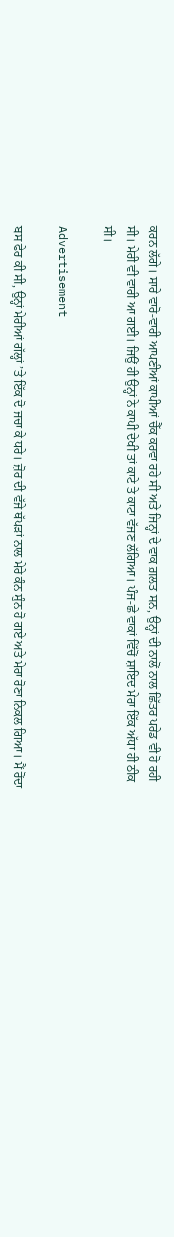ਕਰਨ ਲੱਗੇ। ਸਾਰੇ ਵਾਰੋ-ਵਾਰੀ ਆਪਣੀਆਂ ਕਾਪੀਆਂ ਚੈੱਕ ਕਰਵਾ ਰਹੇ ਸੀ ਅਤੇ ਜਿਨ੍ਹਾਂ ਦੇ ਵਾਕ ਗ਼ਲਤ ਸਨ, ਉਨ੍ਹਾਂ ਦੀ ਨਾਲੋਂ ਨਾਲ ਛਿੱਤਰ ਪਰੇਡ ਵੀ ਹੋ ਰਹੀ ਸੀ। ਮੇਰੀ ਵੀ ਵਾਰੀ ਆ ਗਈ। ਜਿਉਂ ਹੀ ਉਨ੍ਹਾਂ ਨੇ ਕਾਪੀ ਦੇਖੀ ਤਾਂ ਕਾਟੇ ਤੇ ਕਾਟਾ ਵੱਜਣ ਲੱਗਿਆ। ਪੰਜ-ਛੇ ਵਾਕਾਂ ਵਿੱਚੋਂ ਸ਼ਾਇਦ ਮੇਰਾ ਇੱਕ ਅੱਧਾ ਹੀ ਠੀਕ ਸੀ।

Advertisement

ਬਸ ਫੇਰ ਕੀ ਸੀ, ਉਨ੍ਹਾਂ ਮੇਰੀਆਂ ਗੱਲ੍ਹਾਂ ’ਤੇ ਇੱਕ ਦੋ ਜਚਾ ਕੇ ਧਰੇ। ਜ਼ੋਰ ਦੀ ਵੱਜੇ ਥੱਪੜਾਂ ਨਾਲ ਮੇਰੇ ਕੰਨ ਸੁੰਨ ਹੋ ਗਏ ਅਤੇ ਮੇਰਾ ਰੋਣਾ ਨਿਕਲ ਗਿਆ। ਮੈਂ ਰੋਂਦਾ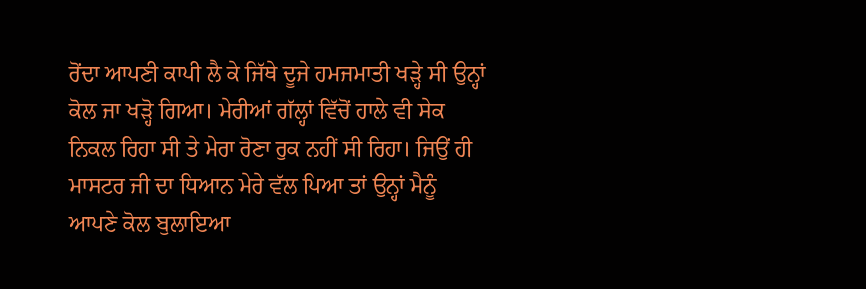ਰੋਂਦਾ ਆਪਣੀ ਕਾਪੀ ਲੈ ਕੇ ਜਿੱਥੇ ਦੂਜੇ ਹਮਜਮਾਤੀ ਖੜ੍ਹੇ ਸੀ ਉਨ੍ਹਾਂ ਕੋਲ ਜਾ ਖੜ੍ਹੋ ਗਿਆ। ਮੇਰੀਆਂ ਗੱਲ੍ਹਾਂ ਵਿੱਚੋਂ ਹਾਲੇ ਵੀ ਸੇਕ ਨਿਕਲ ਰਿਹਾ ਸੀ ਤੇ ਮੇਰਾ ਰੋਣਾ ਰੁਕ ਨਹੀਂ ਸੀ ਰਿਹਾ। ਜਿਉਂ ਹੀ ਮਾਸਟਰ ਜੀ ਦਾ ਧਿਆਨ ਮੇਰੇ ਵੱਲ ਪਿਆ ਤਾਂ ਉਨ੍ਹਾਂ ਮੈਨੂੰ ਆਪਣੇ ਕੋਲ ਬੁਲਾਇਆ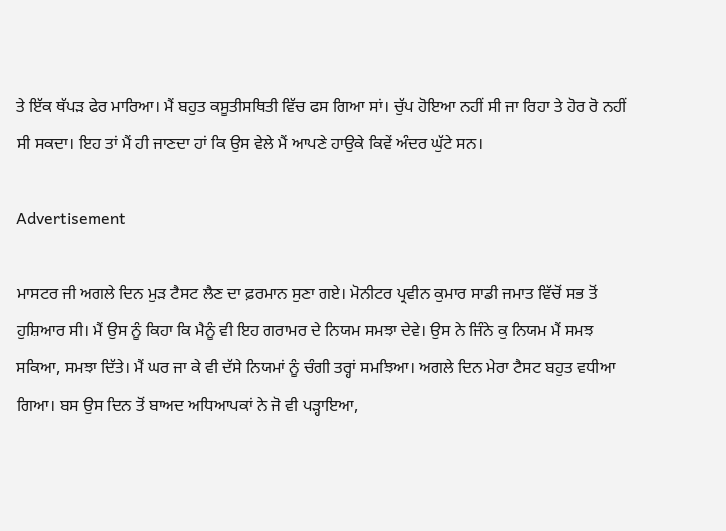ਤੇ ਇੱਕ ਥੱਪੜ ਫੇਰ ਮਾਰਿਆ। ਮੈਂ ਬਹੁਤ ਕਸੂਤੀਸਥਿਤੀ ਵਿੱਚ ਫਸ ਗਿਆ ਸਾਂ। ਚੁੱਪ ਹੋਇਆ ਨਹੀਂ ਸੀ ਜਾ ਰਿਹਾ ਤੇ ਹੋਰ ਰੋ ਨਹੀਂ ਸੀ ਸਕਦਾ। ਇਹ ਤਾਂ ਮੈਂ ਹੀ ਜਾਣਦਾ ਹਾਂ ਕਿ ਉਸ ਵੇਲੇ ਮੈਂ ਆਪਣੇ ਹਾਉਕੇ ਕਿਵੇਂ ਅੰਦਰ ਘੁੱਟੇ ਸਨ।

Advertisement

ਮਾਸਟਰ ਜੀ ਅਗਲੇ ਦਿਨ ਮੁੜ ਟੈਸਟ ਲੈਣ ਦਾ ਫ਼ਰਮਾਨ ਸੁਣਾ ਗਏ। ਮੋਨੀਟਰ ਪ੍ਰਵੀਨ ਕੁਮਾਰ ਸਾਡੀ ਜਮਾਤ ਵਿੱਚੋਂ ਸਭ ਤੋਂ ਹੁਸ਼ਿਆਰ ਸੀ। ਮੈਂ ਉਸ ਨੂੰ ਕਿਹਾ ਕਿ ਮੈਨੂੰ ਵੀ ਇਹ ਗਰਾਮਰ ਦੇ ਨਿਯਮ ਸਮਝਾ ਦੇਵੇ। ਉਸ‌ ਨੇ ਜਿੰਨੇ ਕੁ ਨਿਯਮ ਮੈਂ ਸਮਝ ਸਕਿਆ, ਸਮਝਾ ਦਿੱਤੇ। ਮੈਂ ਘਰ ਜਾ ਕੇ ਵੀ ਦੱਸੇ ਨਿਯਮਾਂ ਨੂੰ ਚੰਗੀ ਤਰ੍ਹਾਂ ਸਮਝਿਆ। ਅਗਲੇ ਦਿਨ ਮੇਰਾ ਟੈਸਟ ਬਹੁਤ ਵਧੀਆ ਗਿਆ। ਬਸ ਉਸ ਦਿਨ ਤੋਂ ਬਾਅਦ ਅਧਿਆਪਕਾਂ ਨੇ ਜੋ ਵੀ ਪੜ੍ਹਾਇਆ,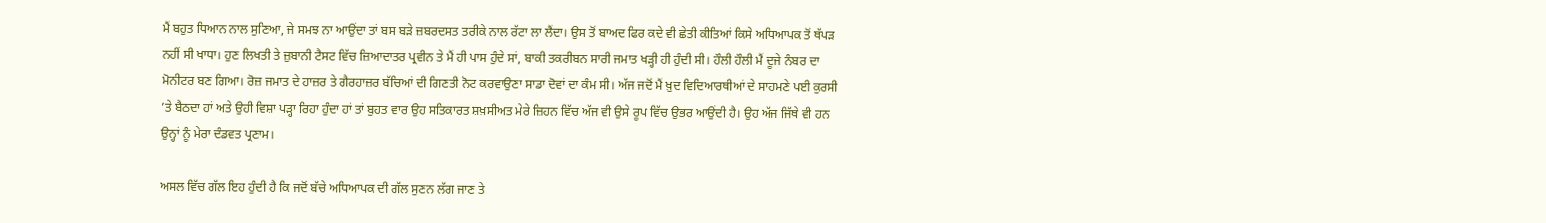ਮੈਂ ਬਹੁਤ ਧਿਆਨ ਨਾਲ ਸੁਣਿਆ, ਜੇ ਸਮਝ ਨਾ ਆਉਂਦਾ ਤਾਂ ਬਸ ਬੜੇ ਜ਼ਬਰਦਸਤ ਤਰੀਕੇ ਨਾਲ ਰੱਟਾ ਲਾ ਲੈਂਦਾ। ਉਸ ਤੋਂ ਬਾਅਦ ਫਿਰ ਕਦੇ ਵੀ ਛੇਤੀ ਕੀਤਿਆਂ ਕਿਸੇ ਅਧਿਆਪਕ ਤੋਂ ਥੱਪੜ ਨਹੀਂ ਸੀ ਖਾਧਾ। ਹੁਣ ਲਿਖਤੀ ਤੇ ਜ਼ੁਬਾਨੀ ਟੈਸਟ ਵਿੱਚ ਜ਼ਿਆਦਾਤਰ ਪ੍ਰਵੀਨ ਤੇ ਮੈਂ ਹੀ ਪਾਸ ਹੁੰਦੇ ਸਾਂ, ਬਾਕੀ ਤਕਰੀਬਨ ਸਾਰੀ ਜਮਾਤ ਖੜ੍ਹੀ ਹੀ ਹੁੰਦੀ ਸੀ। ਹੌਲੀ ਹੌਲੀ ਮੈਂ ਦੂਜੇ ਨੰਬਰ ਦਾ ਮੋਨੀਟਰ ਬਣ ਗਿਆ। ਰੋਜ਼ ਜਮਾਤ ਦੇ ਹਾਜ਼ਰ ਤੇ ਗੈਰਹਾਜ਼ਰ ਬੱਚਿਆਂ ਦੀ ਗਿਣਤੀ ਨੋਟ ਕਰਵਾਉਣਾ ਸਾਡਾ ਦੋਵਾਂ ਦਾ ਕੰਮ ਸੀ। ਅੱਜ ਜਦੋਂ ਮੈਂ ਖ਼ੁਦ ਵਿਦਿਆਰਥੀਆਂ ਦੇ ਸਾਹਮਣੇ ਪਈ ਕੁਰਸੀ ’ਤੇ ਬੈਠਦਾ ਹਾਂ ਅਤੇ ਉਹੀ ਵਿਸ਼ਾ ਪੜ੍ਹਾ ਰਿਹਾ ਹੁੰਦਾ ਹਾਂ ਤਾਂ ਬੁਹਤ ਵਾਰ ਉਹ ਸਤਿਕਾਰਤ ਸ਼ਖ਼ਸੀਅਤ ਮੇਰੇ ਜ਼ਿਹਨ ਵਿੱਚ ਅੱਜ ਵੀ ਉਸੇ ਰੂਪ ਵਿੱਚ ਉਭਰ ਆਉਂਦੀ ਹੈ। ਉਹ ਅੱਜ ਜਿੱਥੇ ਵੀ ਹਨ ਉਨ੍ਹਾਂ ਨੂੰ ਮੇਰਾ ਦੰਡਵਤ ਪ੍ਰਣਾਮ।

ਅਸਲ ਵਿੱਚ ਗੱਲ ਇਹ ਹੁੰਦੀ ਹੈ ਕਿ ਜਦੋਂ ਬੱਚੇ ਅਧਿਆਪਕ ਦੀ ਗੱਲ ਸੁਣਨ ਲੱਗ ਜਾਣ ਤੇ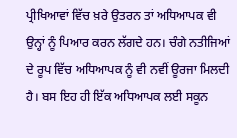ਪ੍ਰੀਖਿਆਵਾਂ ਵਿੱਚ ਖ਼ਰੇ ਉਤਰਨ ਤਾਂ ਅਧਿਆਪਕ ਵੀ ਉਨ੍ਹਾਂ ਨੂੰ ਪਿਆਰ ਕਰਨ ਲੱਗਦੇ ਹਨ। ਚੰਗੇ ਨਤੀਜਿਆਂ ਦੇ ਰੂਪ ਵਿੱਚ ਅਧਿਆਪਕ ਨੂੰ ਵੀ ਨਵੀਂ ਊਰਜਾ ਮਿਲਦੀ ਹੈ। ਬਸ ਇਹ ਹੀ ਇੱਕ ਅਧਿਆਪਕ ਲਈ ਸਕੂਨ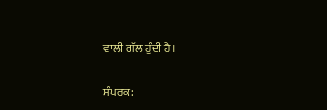ਵਾਲੀ ਗੱਲ ਹੁੰਦੀ ਹੈ।

ਸੰਪਰਕ: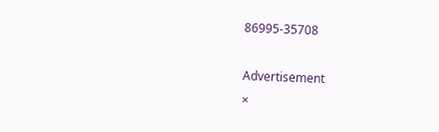86995-35708

Advertisement
×